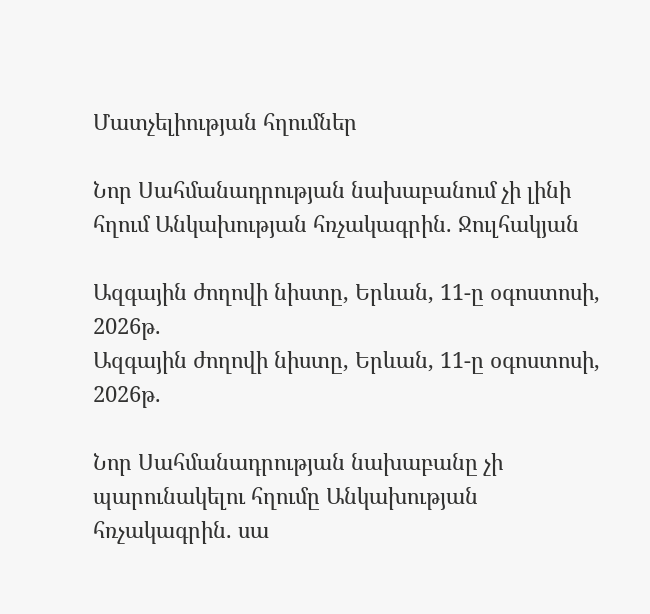Մատչելիության հղումներ

Նոր Սահմանադրության նախաբանում չի լինի հղում Անկախության հռչակագրին. Ջուլհակյան

Ազգային ժողովի նիստը, Երևան, 11-ը օգոստոսի, 2026թ.
Ազգային ժողովի նիստը, Երևան, 11-ը օգոստոսի, 2026թ.

Նոր Սահմանադրության նախաբանը չի պարունակելու հղումը Անկախության հռչակագրին. սա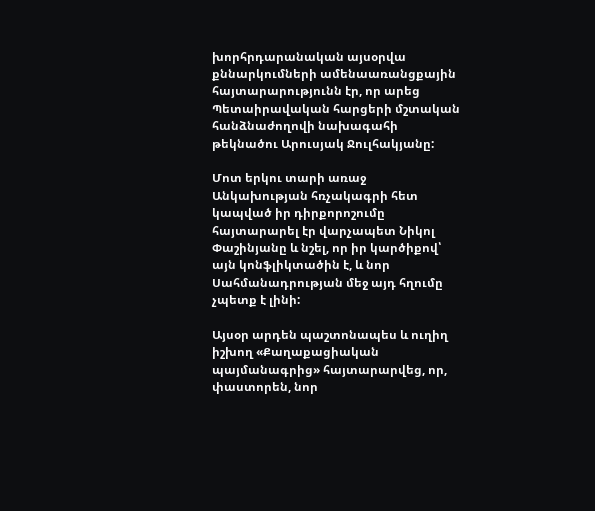խորհրդարանական այսօրվա քննարկումների ամենաառանցքային հայտարարությունն էր, որ արեց Պետաիրավական հարցերի մշտական հանձնաժողովի նախագահի թեկնածու Արուսյակ Ջուլհակյանը:

Մոտ երկու տարի առաջ Անկախության հռչակագրի հետ կապված իր դիրքորոշումը հայտարարել էր վարչապետ Նիկոլ Փաշինյանը և նշել, որ իր կարծիքով՝ այն կոնֆլիկտածին է, և նոր Սահմանադրության մեջ այդ հղումը չպետք է լինի:

Այսօր արդեն պաշտոնապես և ուղիղ իշխող «Քաղաքացիական պայմանագրից» հայտարարվեց, որ, փաստորեն, նոր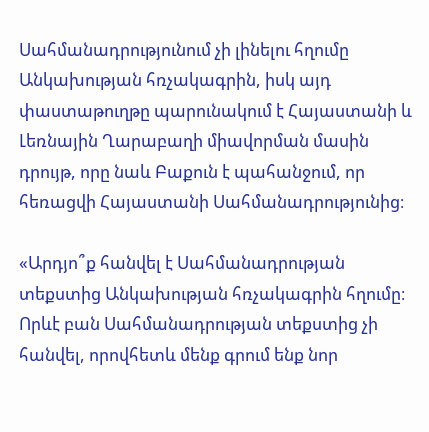Սահմանադրությունում չի լինելու հղումը Անկախության հռչակագրին, իսկ այդ փաստաթուղթը պարունակում է Հայաստանի և Լեռնային Ղարաբաղի միավորման մասին դրույթ, որը նաև Բաքուն է պահանջում, որ հեռացվի Հայաստանի Սահմանադրությունից։

«Արդյո՞ք հանվել է Սահմանադրության տեքստից Անկախության հռչակագրին հղումը։ Որևէ բան Սահմանադրության տեքստից չի հանվել, որովհետև մենք գրում ենք նոր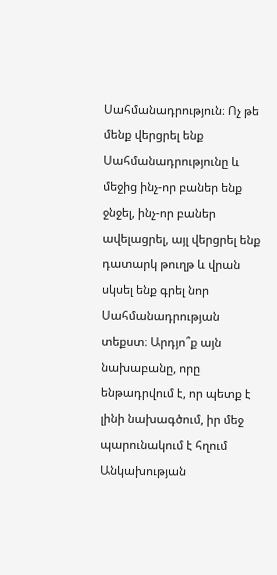Սահմանադրություն։ Ոչ թե մենք վերցրել ենք Սահմանադրությունը և մեջից ինչ-որ բաներ ենք ջնջել, ինչ-որ բաներ ավելացրել, այլ վերցրել ենք դատարկ թուղթ և վրան սկսել ենք գրել նոր Սահմանադրության տեքստ։ Արդյո՞ք այն նախաբանը, որը ենթադրվում է, որ պետք է լինի նախագծում, իր մեջ պարունակում է հղում Անկախության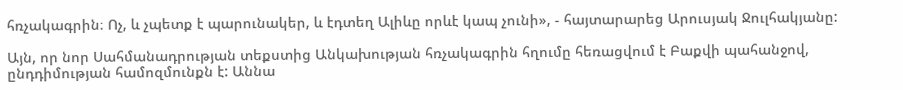հռչակագրին։ Ոչ, և չպետք է պարունակեր, և էդտեղ Ալիևը որևէ կապ չունի», - հայտարարեց Արուսյակ Ջուլհակյանը:

Այն, որ նոր Սահմանադրության տեքստից Անկախության հռչակագրին հղումը հեռացվում է Բաքվի պահանջով, ընդդիմության համոզմունքն է: Աննա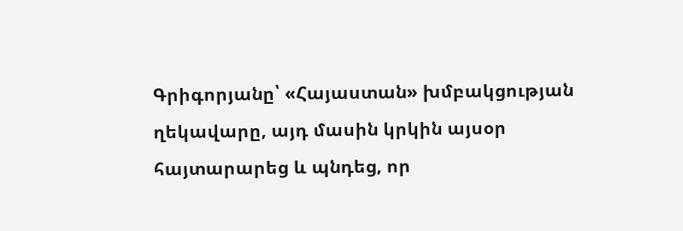Գրիգորյանը՝ «Հայաստան» խմբակցության ղեկավարը, այդ մասին կրկին այսօր հայտարարեց և պնդեց, որ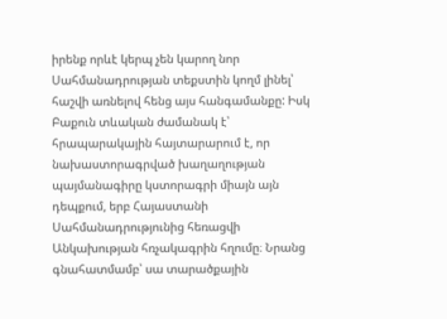իրենք որևէ կերպ չեն կարող նոր Սահմանադրության տեքստին կողմ լինել՝ հաշվի առնելով հենց այս հանգամանքը: Իսկ Բաքուն տևական ժամանակ է՝ հրապարակային հայտարարում է, որ նախաստորագրված խաղաղության պայմանագիրը կստորագրի միայն այն դեպքում, երբ Հայաստանի Սահմանադրությունից հեռացվի Անկախության հռչակագրին հղումը։ Նրանց գնահատմամբ՝ սա տարածքային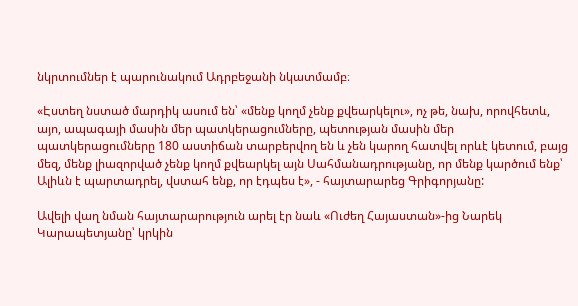նկրտումներ է պարունակում Ադրբեջանի նկատմամբ։

«Էստեղ նստած մարդիկ ասում են՝ «մենք կողմ չենք քվեարկելու», ոչ թե, նախ, որովհետև, այո, ապագայի մասին մեր պատկերացումները, պետության մասին մեր պատկերացումները 180 աստիճան տարբերվող են և չեն կարող հատվել որևէ կետում, բայց մեզ, մենք լիազորված չենք կողմ քվեարկել այն Սահմանադրությանը, որ մենք կարծում ենք՝ Ալիևն է պարտադրել, վստահ ենք, որ էդպես է», - հայտարարեց Գրիգորյանը:

Ավելի վաղ նման հայտարարություն արել էր նաև «Ուժեղ Հայաստան»-ից Նարեկ Կարապետյանը՝ կրկին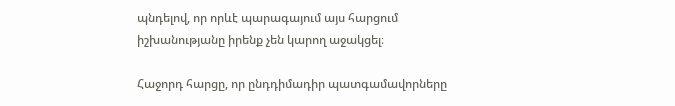պնդելով, որ որևէ պարագայում այս հարցում իշխանությանը իրենք չեն կարող աջակցել։

Հաջորդ հարցը, որ ընդդիմադիր պատգամավորները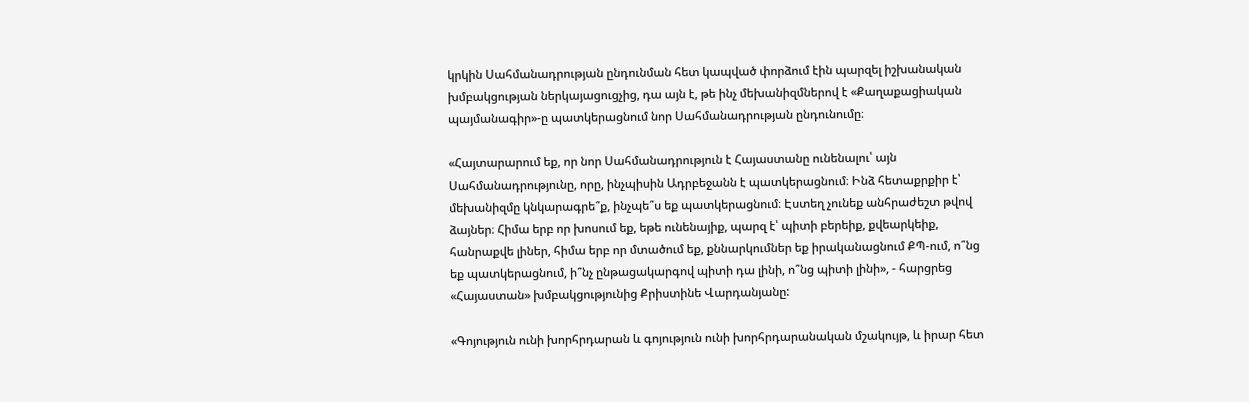կրկին Սահմանադրության ընդունման հետ կապված փորձում էին պարզել իշխանական խմբակցության ներկայացուցչից, դա այն է, թե ինչ մեխանիզմներով է «Քաղաքացիական պայմանագիր»-ը պատկերացնում նոր Սահմանադրության ընդունումը։

«Հայտարարում եք, որ նոր Սահմանադրություն է Հայաստանը ունենալու՝ այն Սահմանադրությունը, որը, ինչպիսին Ադրբեջանն է պատկերացնում։ Ինձ հետաքրքիր է՝ մեխանիզմը կնկարագրե՞ք, ինչպե՞ս եք պատկերացնում։ Էստեղ չունեք անհրաժեշտ թվով ձայներ։ Հիմա երբ որ խոսում եք, եթե ունենայիք, պարզ է՝ պիտի բերեիք, քվեարկեիք, հանրաքվե լիներ, հիմա երբ որ մտածում եք, քննարկումներ եք իրականացնում ՔՊ-ում, ո՞նց եք պատկերացնում, ի՞նչ ընթացակարգով պիտի դա լինի, ո՞նց պիտի լինի», - հարցրեց «Հայաստան» խմբակցությունից Քրիստինե Վարդանյանը:

«Գոյություն ունի խորհրդարան և գոյություն ունի խորհրդարանական մշակույթ, և իրար հետ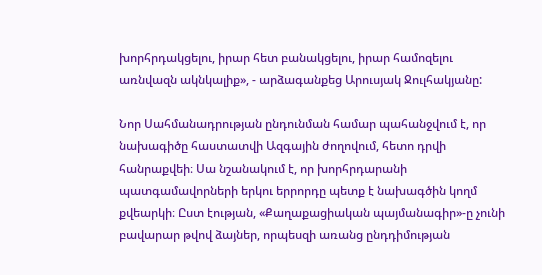խորհրդակցելու, իրար հետ բանակցելու, իրար համոզելու առնվազն ակնկալիք», - արձագանքեց Արուսյակ Ջուլհակյանը:

Նոր Սահմանադրության ընդունման համար պահանջվում է, որ նախագիծը հաստատվի Ազգային ժողովում, հետո դրվի հանրաքվեի։ Սա նշանակում է, որ խորհրդարանի պատգամավորների երկու երրորդը պետք է նախագծին կողմ քվեարկի։ Ըստ էության, «Քաղաքացիական պայմանագիր»-ը չունի բավարար թվով ձայներ, որպեսզի առանց ընդդիմության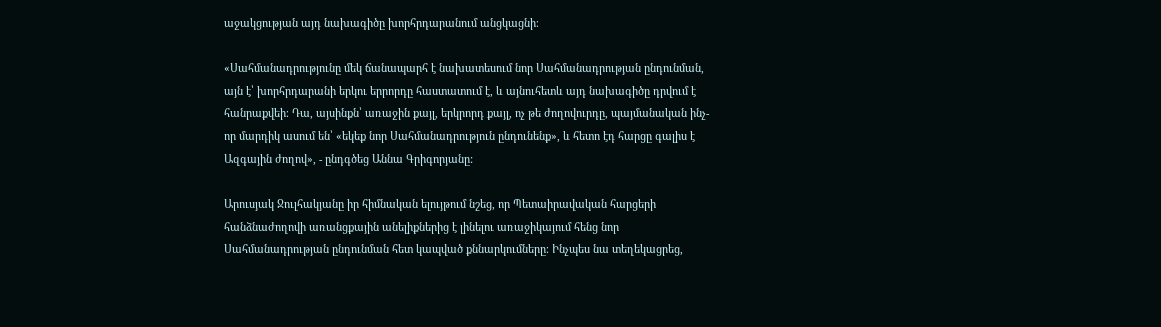աջակցության այդ նախագիծը խորհրդարանում անցկացնի։

«Սահմանադրությունը մեկ ճանապարհ է նախատեսում նոր Սահմանադրության ընդունման, այն է՝ խորհրդարանի երկու երրորդը հաստատում է, և այնուհետև այդ նախագիծը դրվում է հանրաքվեի։ Դա, այսինքն՝ առաջին քայլ, երկրորդ քայլ, ոչ թե ժողովուրդը, պայմանական ինչ-որ մարդիկ ասում են՝ «եկեք նոր Սահմանադրություն ընդունենք», և հետո էդ հարցը գալիս է Ազգային ժողով», - ընդգծեց Աննա Գրիգորյանը:

Արուսյակ Ջուլհակյանը իր հիմնական ելույթում նշեց, որ Պետաիրավական հարցերի հանձնաժողովի առանցքային անելիքներից է լինելու առաջիկայում հենց նոր Սահմանադրության ընդունման հետ կապված քննարկումները։ Ինչպես նա տեղեկացրեց,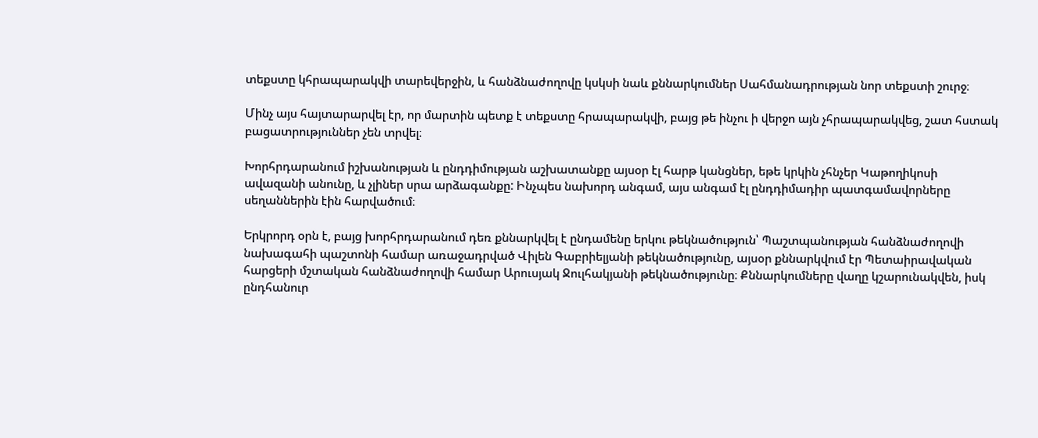տեքստը կհրապարակվի տարեվերջին, և հանձնաժողովը կսկսի նաև քննարկումներ Սահմանադրության նոր տեքստի շուրջ։

Մինչ այս հայտարարվել էր, որ մարտին պետք է տեքստը հրապարակվի, բայց թե ինչու ի վերջո այն չհրապարակվեց, շատ հստակ բացատրություններ չեն տրվել։

Խորհրդարանում իշխանության և ընդդիմության աշխատանքը այսօր էլ հարթ կանցներ, եթե կրկին չհնչեր Կաթողիկոսի ավազանի անունը, և չլիներ սրա արձագանքը: Ինչպես նախորդ անգամ, այս անգամ էլ ընդդիմադիր պատգամավորները սեղաններին էին հարվածում։

Երկրորդ օրն է, բայց խորհրդարանում դեռ քննարկվել է ընդամենը երկու թեկնածություն՝ Պաշտպանության հանձնաժողովի նախագահի պաշտոնի համար առաջադրված Վիլեն Գաբրիելյանի թեկնածությունը, այսօր քննարկվում էր Պետաիրավական հարցերի մշտական հանձնաժողովի համար Արուսյակ Ջուլհակյանի թեկնածությունը։ Քննարկումները վաղը կշարունակվեն, իսկ ընդհանուր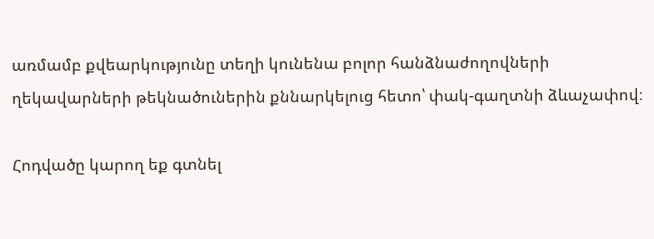առմամբ քվեարկությունը տեղի կունենա բոլոր հանձնաժողովների ղեկավարների թեկնածուներին քննարկելուց հետո՝ փակ-գաղտնի ձևաչափով։

Հոդվածը կարող եք գտնել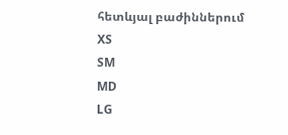հետևյալ բաժիններում
XS
SM
MD
LG